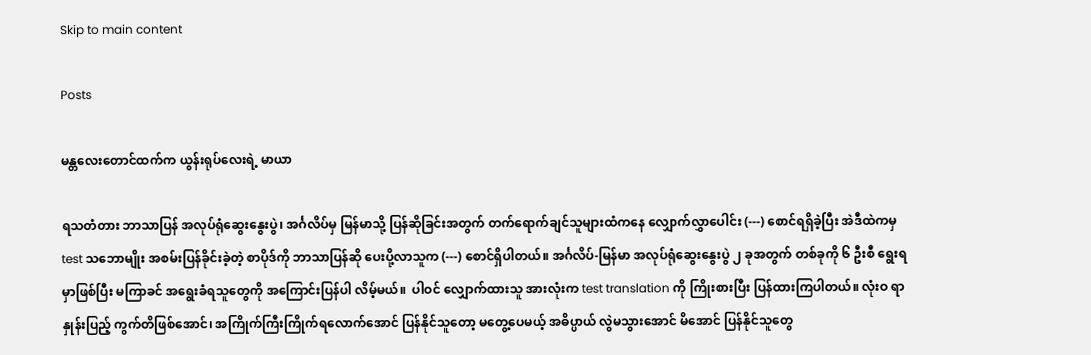Skip to main content

Posts

မန္တလေးတောင်ထက်က ယွန်းရုပ်လေးရဲ့ မာယာ

ရသတံတား ဘာသာပြန် အလုပ်ရုံဆွေးနွေးပွဲ၊ အင်္ဂလိပ်မှ မြန်မာသို့ ပြန်ဆိုခြင်းအတွက် တက်ရောက်ချင်သူများထံကနေ လျှောက်လွှာပေါင်း (---) စောင်ရရှိခဲ့ပြီး အဲဒီထဲကမှ test သဘောမျိုး အစမ်းပြန်ခိုင်းခဲ့တဲ့ စာပိုဒ်ကို ဘာသာပြန်ဆို ပေးပို့လာသူက (---) စောင်ရှိပါတယ်။ အင်္ဂလိပ်-မြန်မာ အလုပ်ရုံဆွေးနွေးပွဲ ၂ ခုအတွက် တစ်ခုကို ၆ ဦးစီ ရွေးရမှာဖြစ်ပြီး မကြာခင် အရွေးခံရသူတွေကို အကြောင်းပြန်ပါ လိမ့်မယ်။  ပါဝင် လျှောက်ထားသူ အားလုံးက test translation ကို ကြိုးစားပြီး ပြန်ထားကြပါတယ်။ လုံးဝ ရာနှုန်းပြည့် ကွက်တိဖြစ်အောင်၊ အကြိုက်ကြီးကြိုက်ရလောက်အောင် ပြန်နိုင်သူတော့ မတွေ့ပေမယ့် အဓိပ္ပာယ် လွဲမသွားအောင် မိအောင် ပြန်နိုင်သူတွေ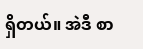ရှိတယ်။ အဲဒီ စာ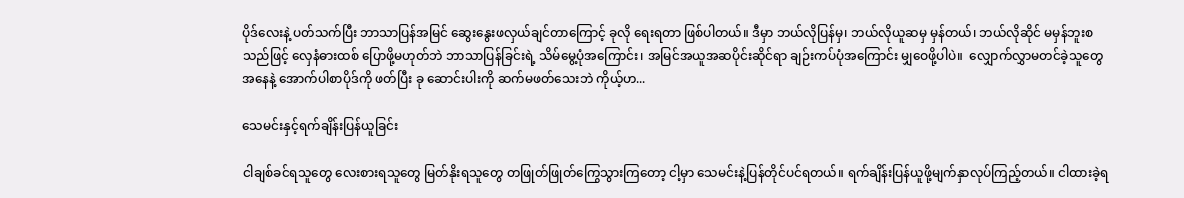ပိုဒ်လေးနဲ့ ပတ်သက်ပြီး ဘာသာပြန်အမြင် ဆွေးနွေးဖလှယ်ချင်တာကြောင့် ခုလို ရေးရတာ ဖြစ်ပါတယ်။ ဒီမှာ ဘယ်လိုပြန်မှ၊ ဘယ်လိုယူဆမှ မှန်တယ်၊ ဘယ်လိုဆိုင် မမှန်ဘူးစသည်ဖြင့် လှေနံဓားထစ် ပြောဖို့မဟုတ်ဘဲ ဘာသာပြန်ခြင်းရဲ့ သိမ်မွေ့ပုံအကြောင်း၊ အမြင်အယူအဆပိုင်းဆိုင်ရာ ချဉ်းကပ်ပုံအကြောင်း မျှဝေဖို့ပါပဲ။  လျှောက်လွှာမတင်ခဲ့သူတွေအနေနဲ့ အောက်ပါစာပိုဒ်ကို ဖတ်ပြီး ခု ဆောင်းပါးကို ဆက်မဖတ်သေးဘဲ ကိုယ့်ဟ...

သေမင်းနှင့်ရက်ချိန်းပြန်ယူခြင်း

ငါချစ်ခင်ရသူတွေ လေးစားရသူတွေ မြတ်နိုးရသူတွေ တဖြုတ်ဖြုတ်ကြွေသွားကြတော့ ငါ့မှာ သေမင်းနဲ့ပြန်တိုင်ပင်ရတယ်။ ရက်ချိန်းပြန်ယူဖို့မျက်နှာလုပ်ကြည့်တယ်။ ငါထားခဲ့ရ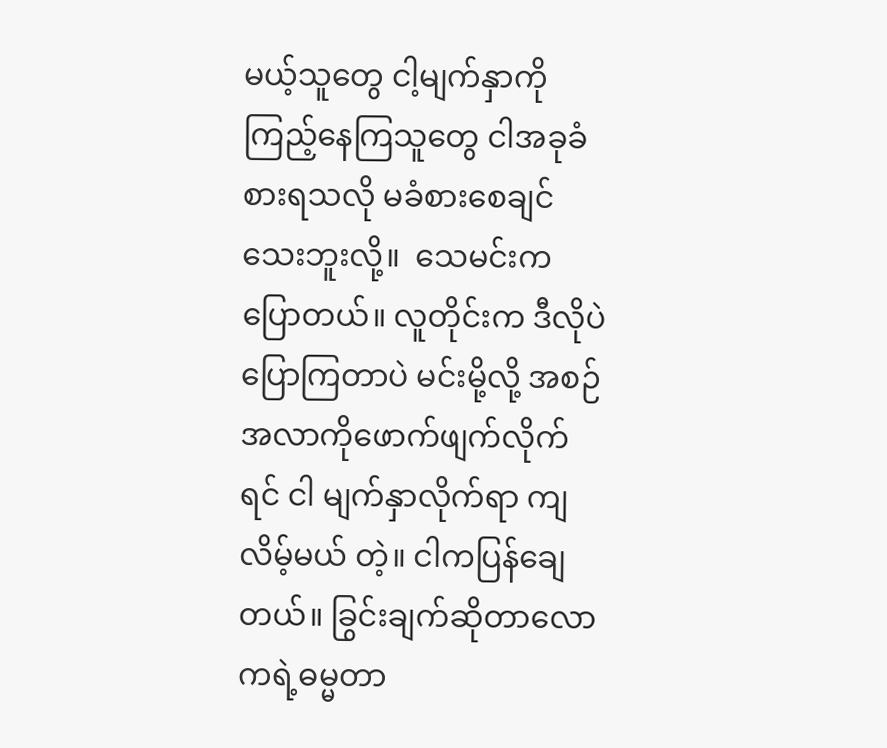မယ့်သူတွေ ငါ့မျက်နှာကိုကြည့်နေကြသူတွေ ငါအခုခံစားရသလို မခံစားစေချင်သေးဘူးလို့။  သေမင်းကပြောတယ်။ လူတိုင်းက ဒီလိုပဲပြောကြတာပဲ မင်းမို့လို့ အစဉ်အလာကိုဖောက်ဖျက်လိုက်ရင် ငါ မျက်နှာလိုက်ရာ ကျလိမ့်မယ် တဲ့။ ငါကပြန်ချေတယ်။ ခြွင်းချက်ဆိုတာလောကရဲ့ဓမ္မတာ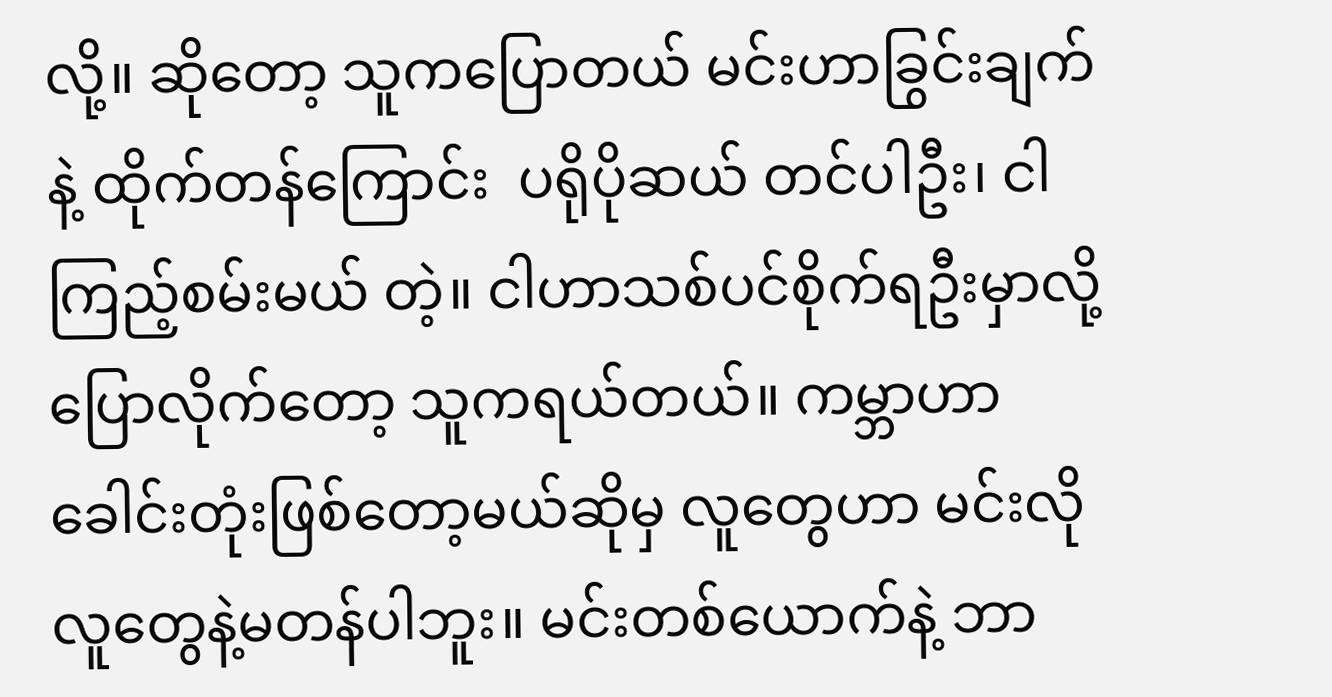လို့။ ဆိုတော့ သူကပြောတယ် မင်းဟာခြွင်းချက်နဲ့ ထိုက်တန်ကြောင်း  ပရိုပိုဆယ် တင်ပါဦး၊ ငါကြည့်စမ်းမယ် တဲ့။ ငါဟာသစ်ပင်စိုက်ရဦးမှာလို့  ပြောလိုက်တော့ သူကရယ်တယ်။ ကမ္ဘာဟာခေါင်းတုံးဖြစ်တော့မယ်ဆိုမှ လူတွေဟာ မင်းလိုလူတွေနဲ့မတန်ပါဘူး။ မင်းတစ်ယောက်နဲ့ ဘာ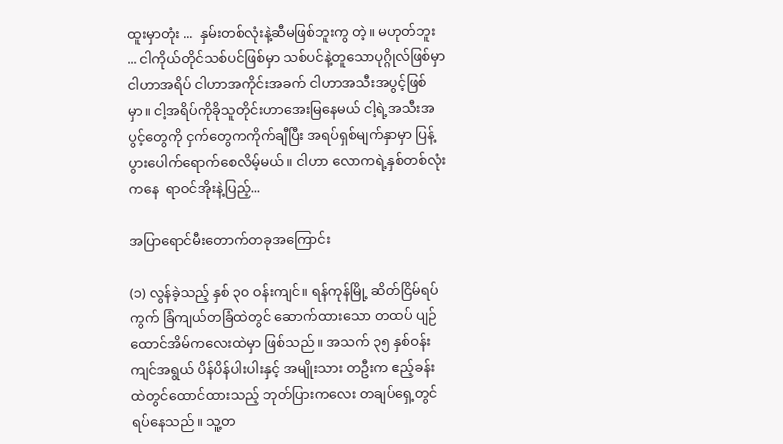ထူးမှာတုံး ...  နှမ်းတစ်လုံးနဲ့ဆီမဖြစ်ဘူးကွ တဲ့။ မဟုတ်ဘူး ... ငါကိုယ်တိုင်သစ်ပင်ဖြစ်မှာ သစ်ပင်နဲ့တူသောပုဂ္ဂိုလ်ဖြစ်မှာ ငါဟာအရိပ် ငါဟာအကိုင်းအခက် ငါဟာအသီးအပွင့်ဖြစ်မှာ။ ငါ့အရိပ်ကိုခိုသူတိုင်းဟာအေးမြနေမယ် ငါ့ရဲ့အသီးအပွင့်တွေကို ငှက်တွေကကိုက်ချီပြီး အရပ်ရှစ်မျက်နှာမှာ ပြန့်ပွားပေါက်ရောက်စေလိမ့်မယ်။ ငါဟာ လောကရဲ့နှစ်တစ်လုံးကနေ  ရာဝင်အိုးနဲ့ပြည့်...

အပြာရောင်မီးတောက်တခုအကြောင်း

(၁) လွန်ခဲ့သည့် နှစ် ၃၀ ဝန်းကျင်။ ရန်ကုန်မြို့ ဆိတ်ငြိမ်ရပ်ကွက် ခြံကျယ်တခြံထဲတွင် ဆောက်ထားသော တထပ် ပျဉ်ထောင်အိမ်ကလေးထဲမှာ ဖြစ်သည်။ အသက် ၃၅ နှစ်ဝန်းကျင်အရွယ် ပိန်ပိန်ပါးပါးနှင့် အမျိုးသား တဦးက ဧည့်ခန်းထဲတွင်ထောင်ထားသည့် ဘုတ်ပြားကလေး တချပ်ရှေ့တွင်ရပ်နေသည်။ သူ့တ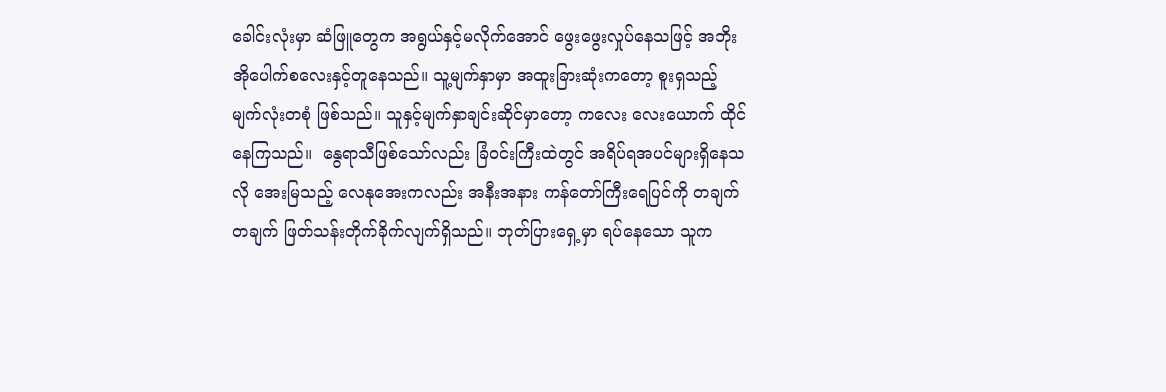ခေါင်းလုံးမှာ ဆံဖြူတွေက အရွယ်နှင့်မလိုက်အောင် ဖွေးဖွေးလှုပ်နေသဖြင့် အဘိုးအိုပေါက်စလေးနှင့်တူနေသည်။ သူ့မျက်နှာမှာ အထူးခြားဆုံးကတော့ စူးရှသည့် မျက်လုံးတစုံ ဖြစ်သည်။ သူနှင့်မျက်နှာချင်းဆိုင်မှာတော့ ကလေး လေးယောက် ထိုင်နေကြသည်။  နွေရာသီဖြစ်သော်လည်း ခြံဝင်းကြီးထဲတွင် အရိပ်ရအပင်များရှိနေသလို အေးမြသည့် လေနုအေးကလည်း အနီးအနား ကန်တော်ကြီးရေပြင်ကို တချက်တချက် ဖြတ်သန်းတိုက်ခိုက်လျက်ရှိသည်။ ဘုတ်ပြားရှေ့မှာ ရပ်နေသော သူက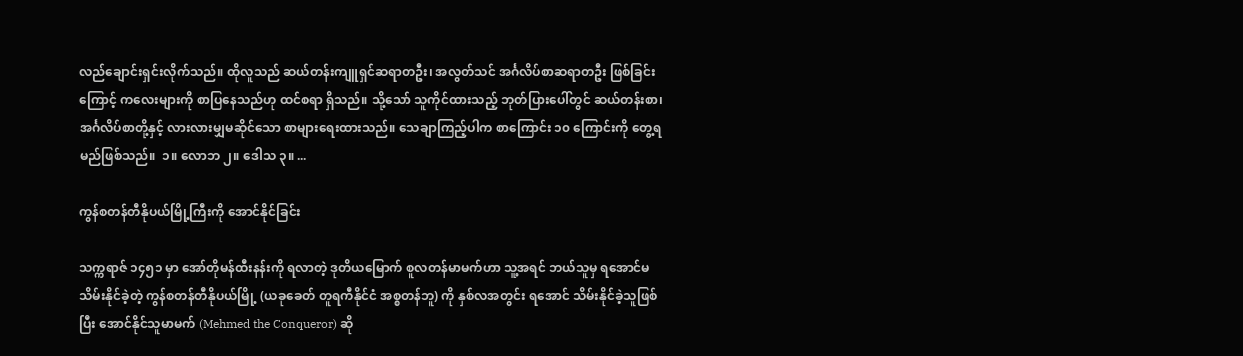လည်ချောင်းရှင်းလိုက်သည်။ ထိုလူသည် ဆယ်တန်းကျူရှင်ဆရာတဦး၊ အလွတ်သင် အင်္ဂလိပ်စာဆရာတဦး ဖြစ်ခြင်းကြောင့် ကလေးများကို စာပြနေသည်ဟု ထင်စရာ ရှိသည်။ သို့သော် သူကိုင်ထားသည့် ဘုတ်ပြားပေါ်တွင် ဆယ်တန်းစာ၊ အင်္ဂလိပ်စာတို့နှင့် လားလားမျှမဆိုင်သော စာများရေးထားသည်။ သေချာကြည့်ပါက စာကြောင်း ၁၀ ကြောင်းကို တွေ့ရမည်ဖြစ်သည်။  ၁။ လောဘ ၂။ ဒေါသ ၃။ ...

ကွန်စတန်တီနိုပယ်မြို့ကြီးကို အောင်နိုင်ခြင်း

သက္ကရာဇ် ၁၄၅၁ မှာ အော်တိုမန်ထီးနန်းကို ရလာတဲ့ ဒုတိယမြောက် စူလတန်မာမက်ဟာ သူ့အရင် ဘယ်သူမှ ရအောင်မသိမ်းနိုင်ခဲ့တဲ့ ကွန်စတန်တီနိုပယ်မြို့ (ယခုခေတ် တူရကီနိုင်ငံ အစ္စတန်ဘူ) ကို နှစ်လအတွင်း ရအောင် သိမ်းနိုင်ခဲ့သူဖြစ်ပြီး အောင်နိုင်သူမာမက် (Mehmed the Conqueror) ဆို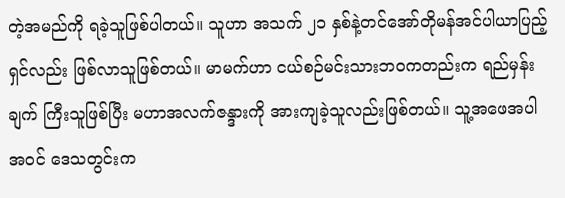တဲ့အမည်ကို ရခဲ့သူဖြစ်ပါတယ်။ သူဟာ အသက် ၂၁ နှစ်နဲ့တင်အော်တိုမန်အင်ပါယာပြည့်ရှင်လည်း ဖြစ်လာသူဖြစ်တယ်။ မာမက်ဟာ ငယ်စဉ်မင်းသားဘဝကတည်းက ရည်မှန်းချက် ကြီးသူဖြစ်ပြီး မဟာအလက်ဇန္ဒားကို အားကျခဲ့သူလည်းဖြစ်တယ်။ သူ့အဖေအပါအဝင် ဒေသတွင်းက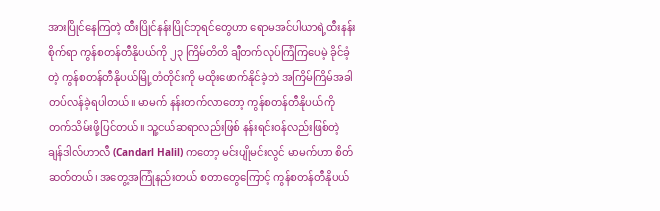အားပြိုင်နေကြတဲ့ ထီးပြိုင်နန်းပြိုင်ဘုရင်တွေဟာ ရောမအင်ပါယာရဲ့ထီးနန်းစိုက်ရာ ကွန်စတန်တီနိုပယ်ကို ၂၃ ကြိမ်တိတိ ချီတက်လုပ်ကြံကြပေမဲ့ ခိုင်ခံ့တဲ့ ကွန်စတန်တီနိုပယ်မြို့တံတိုင်းကို မထိုးဖောက်နိုင်ခဲ့ဘဲ အကြိမ်ကြိမ်အခါ တပ်လန်ခဲ့ရပါတယ်။ မာမက် နန်းတက်လာတော့ ကွန်စတန်တီနိုပယ်ကို တက်သိမ်းဖို့ပြင်တယ်။ သူ့ငယ်ဆရာလည်းဖြစ် နန်းရင်းဝန်လည်းဖြစ်တဲ့ ချန်ဒါလ်ဟာလီ (Candarl Halil) ကတော့ မင်းပျိုမင်းလွင် မာမက်ဟာ စိတ်ဆတ်တယ်၊ အတွေ့အကြုံနည်းတယ် စတာတွေကြောင့် ကွန်စတန်တီနိုပယ်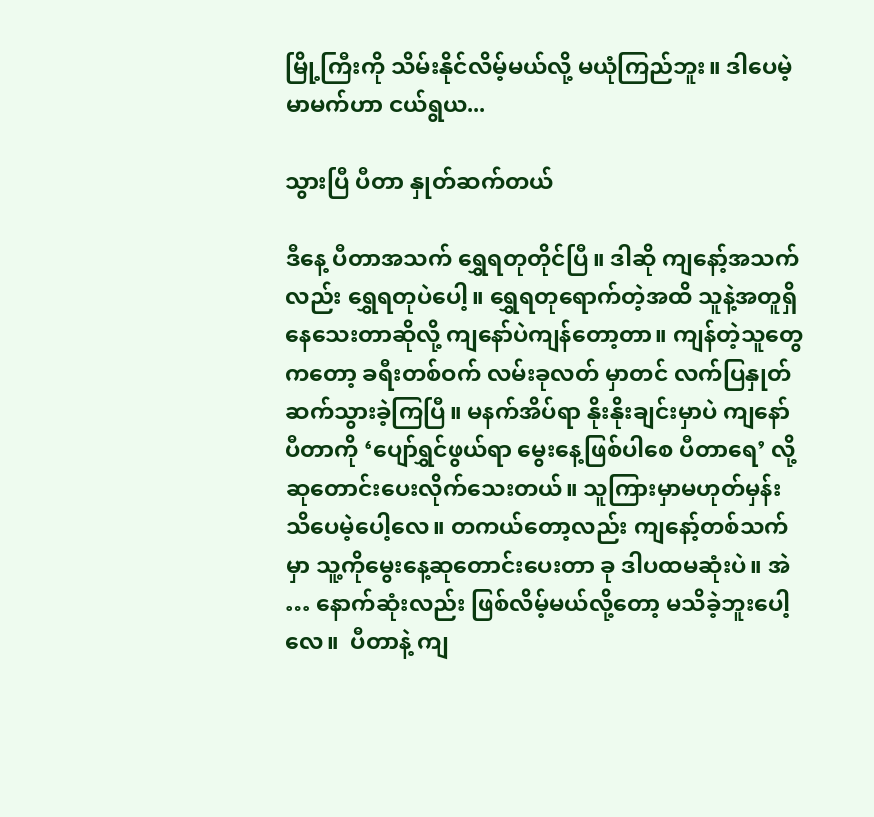မြို့ကြီးကို သိမ်းနိုင်လိမ့်မယ်လို့ မယုံကြည်ဘူး။ ဒါပေမဲ့ မာမက်ဟာ ငယ်ရွယ...

သွားပြီ ပီတာ နှုတ်ဆက်တယ်

ဒီနေ့ ပီတာအသက် ရွှေရတုတိုင်ပြီ။ ဒါဆို ကျနော့်အသက်လည်း ရွှေရတုပဲပေါ့။ ရွှေရတုရောက်တဲ့အထိ သူနဲ့အတူရှိနေသေးတာဆိုလို့ ကျနော်ပဲကျန်တော့တာ။ ကျန်တဲ့သူတွေကတော့ ခရီးတစ်ဝက် လမ်းခုလတ် မှာတင် လက်ပြနှုတ်ဆက်သွားခဲ့ကြပြီ။ မနက်အိပ်ရာ နိုးနိုးချင်းမှာပဲ ကျနော်ပီတာကို ‘ပျော်ရွှင်ဖွယ်ရာ မွေးနေ့ဖြစ်ပါစေ ပီတာရေ’ လို့ ဆုတောင်းပေးလိုက်သေးတယ်။ သူကြားမှာမဟုတ်မှန်း သိပေမဲ့ပေါ့လေ။ တကယ်တော့လည်း ကျနော့်တစ်သက်မှာ သူ့ကိုမွေးနေ့ဆုတောင်းပေးတာ ခု ဒါပထမဆုံးပဲ။ အဲ … နောက်ဆုံးလည်း ဖြစ်လိမ့်မယ်လို့တော့ မသိခဲ့ဘူးပေါ့လေ။  ပီတာနဲ့ ကျ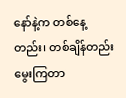နော်နဲ့က တစ်နေ့တည်း၊ တစ်ချိန်တည်းမွေးကြတာ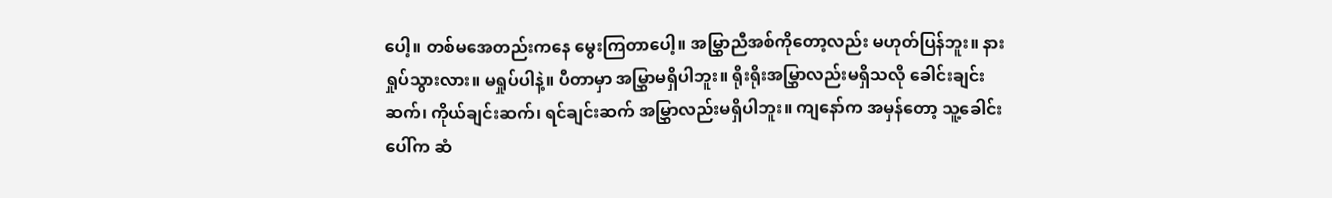ပေါ့။ တစ်မအေတည်းကနေ မွေးကြတာပေါ့။ အမြွှာညီအစ်ကိုတော့လည်း မဟုတ်ပြန်ဘူး။ နားရှုပ်သွားလား။ မရှုပ်ပါနဲ့။ ပီတာမှာ အမြွှာမရှိပါဘူး။ ရိုးရိုးအမြွှာလည်းမရှိသလို ခေါင်းချင်းဆက်၊ ကိုယ်ချင်းဆက်၊ ရင်ချင်းဆက် အမြွှာလည်းမရှိပါဘူး။ ကျနော်က အမှန်တော့ သူ့ခေါင်းပေါ်က ဆံ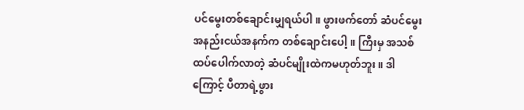ပင်မွေးတစ်ချောင်းမျှရယ်ပါ။ ဖွားဖက်တော် ဆံပင်မွေးအနည်းငယ်အနက်က တစ်ချောင်းပေါ့။ ကြီးမှ အသစ်ထပ်ပေါက်လာတဲ့ ဆံပင်မျိုးထဲကမဟုတ်ဘူး။ ဒါကြောင့် ပီတာရဲ့ဖွား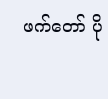ဖက်တော် ပို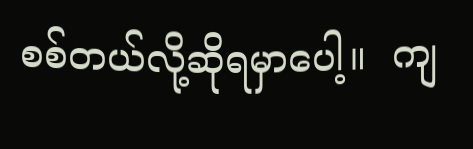စစ်တယ်လို့ဆိုရမှာပေါ့။  ကျ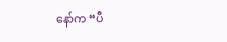နော်က “ပီ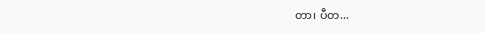တာ၊ ပီတ...